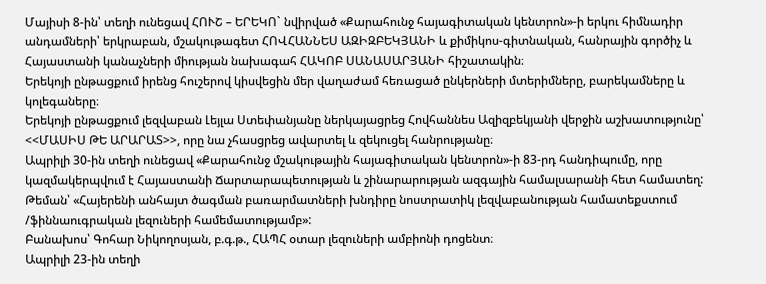Մայիսի 8-ին՝ տեղի ունեցավ ՀՈՒՇ – ԵՐԵԿՈ` նվիրված «Քարահունջ հայագիտական կենտրոն»-ի երկու հիմնադիր անդամների՝ երկրաբան, մշակութագետ ՀՈՎՀԱՆՆԵՍ ԱԶԻԶԲԵԿՅԱՆԻ և քիմիկոս-գիտնական, հանրային գործիչ և Հայաստանի կանաչների միության նախագահ ՀԱԿՈԲ ՍԱՆԱՍԱՐՅԱՆԻ հիշատակին։
Երեկոյի ընթացքում իրենց հուշերով կիսվեցին մեր վաղաժամ հեռացած ընկերների մտերիմները, բարեկամները և կոլեգաները։
Երեկոյի ընթացքում լեզվաբան Լեյլա Ստեփանյանը ներկայացրեց Հովհաննես Ազիզբեկյանի վերջին աշխատությունը՝ <<ՄԱՍԻՍ ԹԵ ԱՐԱՐԱՏ>>, որը նա չհասցրեց ավարտել և զեկուցել հանրությանը։
Ապրիլի 30-ին տեղի ունեցավ «Քարահունջ մշակութային հայագիտական կենտրոն»-ի 83-րդ հանդիպումը, որը կազմակերպվում է Հայաստանի Ճարտարապետության և շինարարության ազգային համալսարանի հետ համատեղ:
Թեման՝ «Հայերենի անհայտ ծագման բառարմատների խնդիրը նոստրատիկ լեզվաբանության համատեքստում /ֆիննաուգրական լեզուների համեմատությամբ»:
Բանախոս՝ Գոհար Նիկողոսյան, բ.գ.թ., ՀԱՊՀ օտար լեզուների ամբիոնի դոցենտ։
Ապրիլի 23-ին տեղի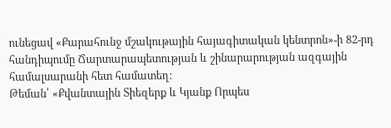ունեցավ «Քարահունջ մշակութային հայագիտական կենտրոն»-ի 82-րդ հանդիպումը Ճարտարապետության և շինարարության ազգային համալսարանի հետ համատեղ:
Թեման՝ «Քվանտային Տիեզերք և Կյանք Որպես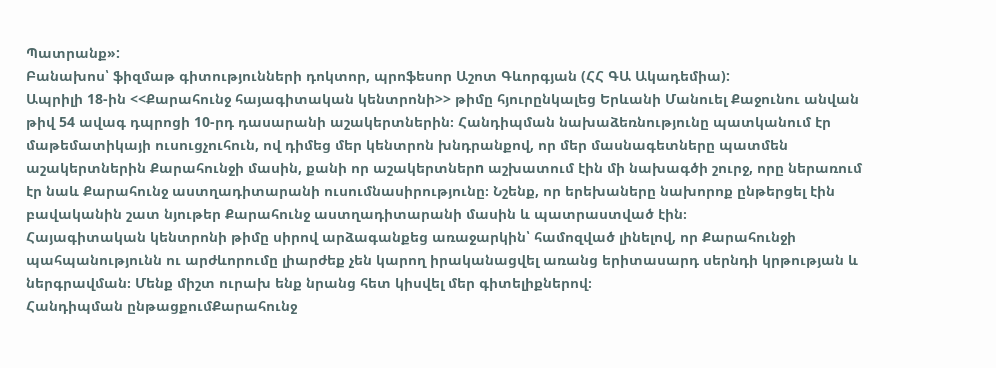Պատրանք»:
Բանախոս՝ ֆիզմաթ գիտությունների դոկտոր, պրոֆեսոր Աշոտ Գևորգյան (ՀՀ ԳԱ Ակադեմիա):
Ապրիլի 18-ին <<Քարահունջ հայագիտական կենտրոնի>> թիմը հյուրընկալեց Երևանի Մանուել Քաջունու անվան թիվ 54 ավագ դպրոցի 10-րդ դասարանի աշակերտներին։ Հանդիպման նախաձեռնությունը պատկանում էր մաթեմատիկայի ուսուցչուհուն, ով դիմեց մեր կենտրոն խնդրանքով, որ մեր մասնագետները պատմեն աշակերտներին Քարահունջի մասին, քանի որ աշակերտներn աշխատում էին մի նախագծի շուրջ, որը ներառում էր նաև Քարահունջ աստղադիտարանի ուսումնասիրությունը։ Նշենք, որ երեխաները նախորոք ընթերցել էին բավականին շատ նյութեր Քարահունջ աստղադիտարանի մասին և պատրաստված էին։
Հայագիտական կենտրոնի թիմը սիրով արձագանքեց առաջարկին՝ համոզված լինելով, որ Քարահունջի պահպանությունն ու արժևորումը լիարժեք չեն կարող իրականացվել առանց երիտասարդ սերնդի կրթության և ներգրավման։ Մենք միշտ ուրախ ենք նրանց հետ կիսվել մեր գիտելիքներով։
Հանդիպման ընթացքումՔարահունջ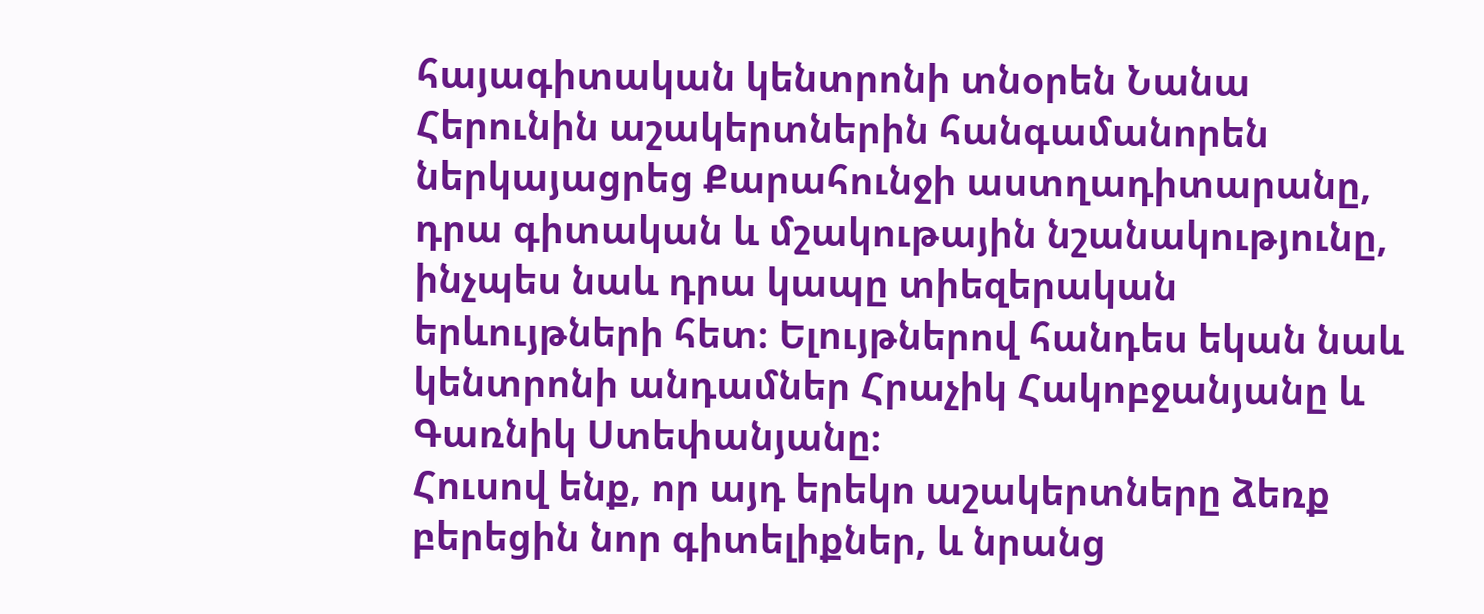հայագիտական կենտրոնի տնօրեն Նանա Հերունին աշակերտներին հանգամանորեն ներկայացրեց Քարահունջի աստղադիտարանը, դրա գիտական և մշակութային նշանակությունը, ինչպես նաև դրա կապը տիեզերական երևույթների հետ։ Ելույթներով հանդես եկան նաև կենտրոնի անդամներ Հրաչիկ Հակոբջանյանը և Գառնիկ Ստեփանյանը։
Հուսով ենք, որ այդ երեկո աշակերտները ձեռք բերեցին նոր գիտելիքներ, և նրանց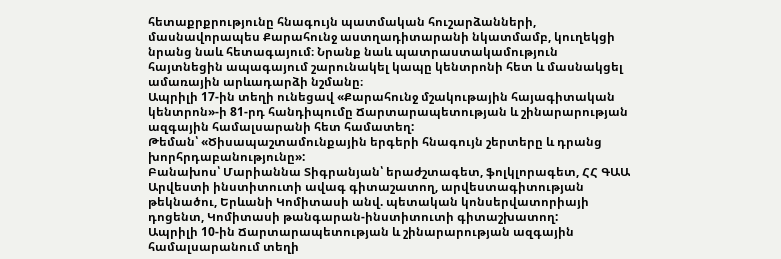հետաքրքրությունը հնագույն պատմական հուշարձանների, մասնավորապես Քարահունջ աստղադիտարանի նկատմամբ, կուղեկցի նրանց նաև հետագայում։ Նրանք նաև պատրաստակամություն հայտնեցին ապագայում շարունակել կապը կենտրոնի հետ և մասնակցել ամառային արևադարձի նշմանը։
Ապրիլի 17-ին տեղի ունեցավ «Քարահունջ մշակութային հայագիտական կենտրոն»-ի 81-րդ հանդիպումը Ճարտարապետության և շինարարության ազգային համալսարանի հետ համատեղ:
Թեման՝ «Ծիսապաշտամունքային երգերի հնագույն շերտերը և դրանց խորհրդաբանությունը»:
Բանախոս՝ Մարիաննա Տիգրանյան՝ երաժշտագետ, ֆոլկլորագետ, ՀՀ ԳԱԱ Արվեստի ինստիտուտի ավագ գիտաշատող, արվեստագիտության թեկնածու, Երևանի Կոմիտասի անվ. պետական կոնսերվատորիայի դոցենտ, Կոմիտասի թանգարան-ինստիտուտի գիտաշխատող:
Ապրիլի 10-ին Ճարտարապետության և շինարարության ազգային համալսարանում տեղի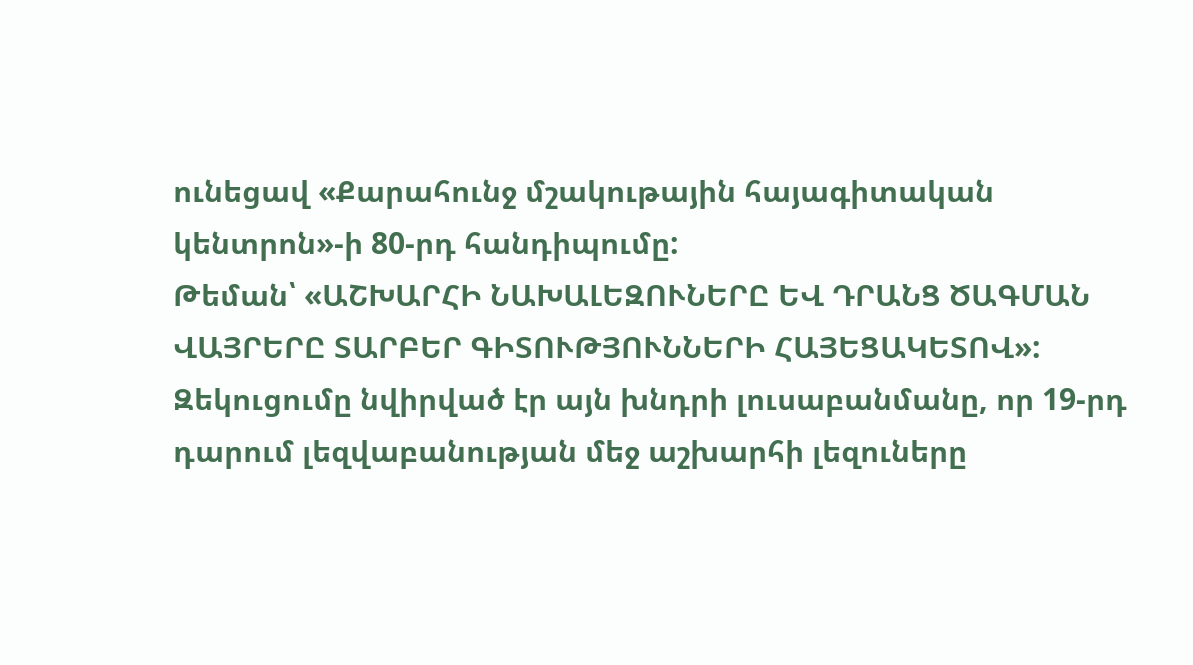ունեցավ «Քարահունջ մշակութային հայագիտական կենտրոն»-ի 80-րդ հանդիպումը:
Թեման՝ «ԱՇԽԱՐՀԻ ՆԱԽԱԼԵԶՈՒՆԵՐԸ ԵՎ ԴՐԱՆՑ ԾԱԳՄԱՆ ՎԱՅՐԵՐԸ ՏԱՐԲԵՐ ԳԻՏՈՒԹՅՈՒՆՆԵՐԻ ՀԱՅԵՑԱԿԵՏՈՎ»:
Զեկուցումը նվիրված էր այն խնդրի լուսաբանմանը, որ 19-րդ դարում լեզվաբանության մեջ աշխարհի լեզուները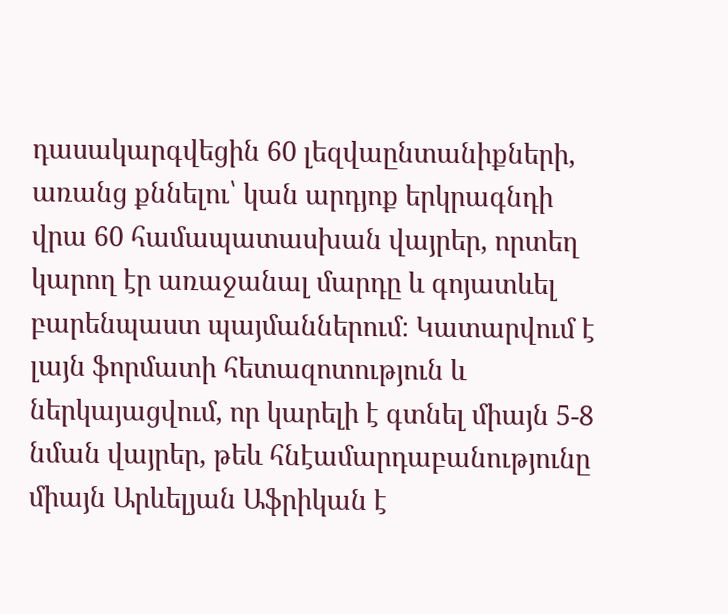դասակարգվեցին 60 լեզվաընտանիքների, առանց քննելու՝ կան արդյոք երկրագնդի վրա 60 համապատասխան վայրեր, որտեղ կարող էր առաջանալ մարդը և գոյատևել բարենպաստ պայմաններում։ Կատարվում է լայն ֆորմատի հետազոտություն և ներկայացվում, որ կարելի է գտնել միայն 5-8 նման վայրեր, թեև հնէամարդաբանությունը միայն Արևելյան Աֆրիկան է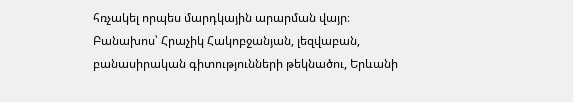հռչակել որպես մարդկային արարման վայր։
Բանախոս՝ Հրաչիկ Հակոբջանյան, լեզվաբան, բանասիրական գիտությունների թեկնածու, Երևանի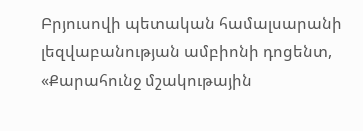Բրյուսովի պետական համալսարանի լեզվաբանության ամբիոնի դոցենտ, «Քարահունջ մշակութային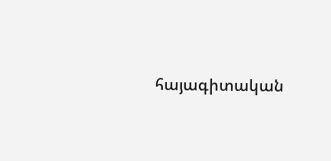հայագիտական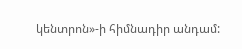կենտրոն»-ի հիմնադիր անդամ: